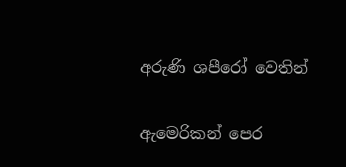අරුණි ශපීරෝ‍ වෙතින්

ඇමෙරිකන් පෙර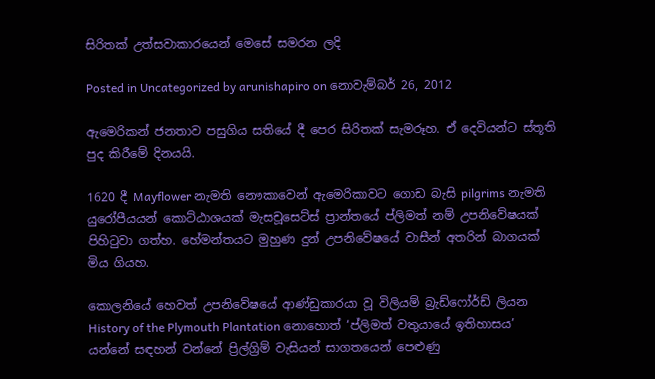සිරිතක් උත්සවාකාරයෙන් මෙසේ සමරන ලදි

Posted in Uncategorized by arunishapiro on නොවැම්බර් 26, 2012

ඇමෙරිකන් ජනතාව පසුගිය සතියේ දී පෙර සිරිතක් සැමරූහ. ඒ දෙවියන්ට ස්තූති පුද කිරීමේ දිනයයි.

1620 දී Mayflower නැමති නෞකාවෙන් ඇමෙරිකාවට ගොඩ බැසි pilgrims නැමති යුරෝපීයයන් කොට්ඨාශයක් මැසචූසෙට්ස් ප්‍රාන්තයේ ප්ලිමත් නම් උපනිවේෂයක් පිහිටුවා ගත්හ. හේමන්තයට මුහුණ දුන් උපනිවේෂයේ වාසීන් අතරින් බාගයක් මිය ගියහ.

කොලනියේ හෙවත් උපනිවේෂයේ ආණ්ඩුකාරයා වූ විලියම් බ්‍රැඩ්ෆෝර්ඩ් ලියන History of the Plymouth Plantation නොහොත් ‘ප්ලිමත් වතුයායේ ඉතිහාසය’ යන්නේ සඳහන් වන්නේ ප්‍රිල්ග්‍රිම් වැසියන් සාගතයෙන් පෙළුණු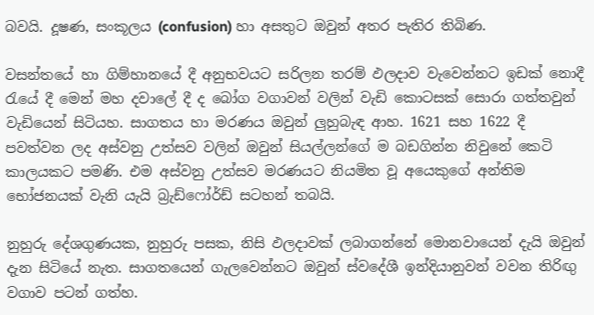බවයි. දූෂණ, සංකූලය (confusion) හා අසතුට ඔවුන් අතර පැතිර තිබිණ.

වසන්තයේ හා ගිම්හානයේ දී අනුභවයට සරිලන තරම් ඵලදාව වැවෙන්නට ඉඩක් නොදී රැයේ දී මෙන් මහ දවාලේ දී ද බෝග වගාවන් වලින් වැඩි කොටසක් සොරා ගත්තවුන් වැඩියෙන් සිටියහ. සාගතය හා මරණය ඔවුන් ලුහුබැඳ ආහ. 1621 සහ 1622 දී පවත්වන ලද අස්වනු උත්සව වලින් ඔවුන් සියල්ලන්ගේ ම බඩගින්න නිවුනේ කෙටි කාලයකට පමණි. එම අස්වනු උත්සව මරණයට නියමිත වූ අයෙකුගේ අන්තිම භෝජනයක් වැනි යැයි බ්‍රැඩ්ෆෝර්ඩ් සටහන් තබයි.

නුහුරු දේශගුණයක, නුහුරු පසක, නිසි ඵලදාවක් ලබාගන්නේ මොනවායෙන් දැයි ඔවුන් දැන සිටියේ නැත. සාගතයෙන් ගැලවෙන්නට ඔවුන් ස්වදේශී ඉන්දියානුවන් වවන තිරිඟු වගාව පටන් ගත්හ.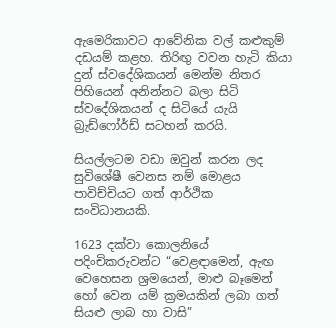ඇමෙරිකාවට ආවේනික වල් කළුකුම් දඩයම් කළහ. තිරිඟු වවන හැටි කියා දුන් ස්වදේශිකයන් මෙන්ම නිතර පිහියෙන් අනින්නට බලා සිටි ස්වදේශිකයන් ද සිටියේ යැයි බ්‍රැඩ්ෆෝර්ඩ් සටහන් කරයි.

සියල්ලටම වඩා ඔවුන් කරන ලද සුවිශේෂී වෙනස නම් මොළය පාවිච්චියට ගත් ආර්ථික සංවිධානයකි.

1623 දක්වා කොලනියේ පදිංචිකරුවන්ට “වෙළඳාමෙන්, ඇඟ වෙහෙසන ශ්‍රමයෙන්, මාළු බෑමෙන් හෝ වෙන යම් ක්‍රමයකින් ලබා ගත් සියළු ලාබ හා වාසි”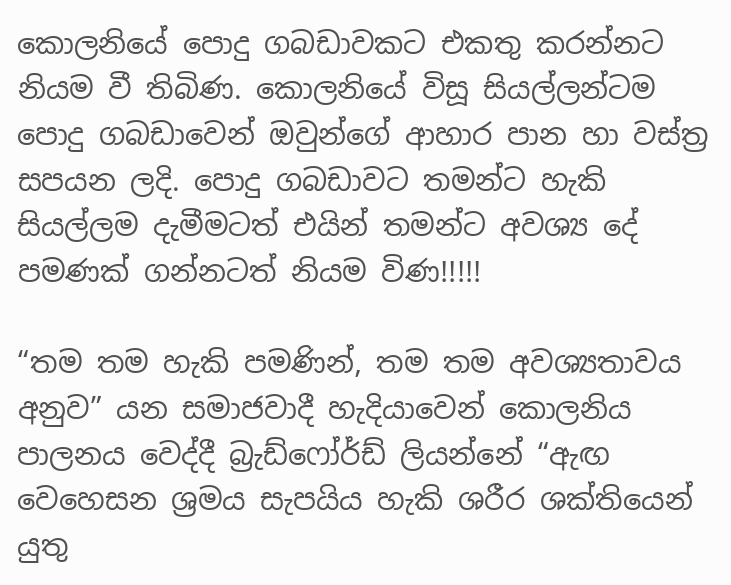කොලනියේ පොදු ගබඩාවකට එකතු කරන්නට නියම වී තිබිණ. කොලනියේ විසූ සියල්ලන්ටම පොදු ගබඩාවෙන් ඔවුන්ගේ ආහාර පාන හා වස්ත්‍ර සපයන ලදි. පොදු ගබඩාවට තමන්ට හැකි සියල්ලම දැමීමටත් එයින් තමන්ට අවශ්‍ය දේ පමණක් ගන්නටත් නියම විණ!!!!!

“තම තම හැකි පමණින්, තම තම අවශ්‍යතාවය අනුව” යන සමාජවාදී හැදියාවෙන් කොලනිය පාලනය වෙද්දී බ්‍රැඩ්ෆෝර්ඩ් ලියන්නේ “ඇඟ වෙහෙසන ශ්‍රමය සැපයිය හැකි ශරීර ශක්තියෙන් යුතු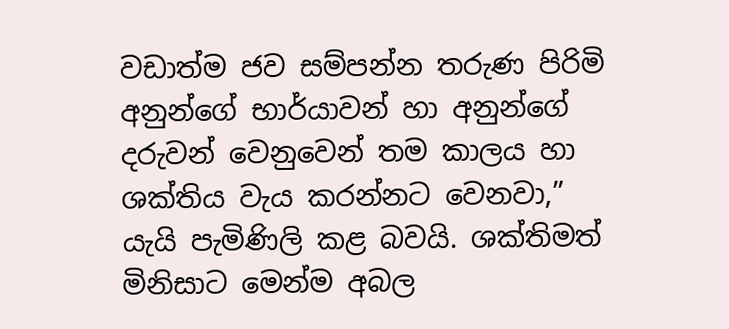වඩාත්ම ජව සම්පන්න තරුණ පිරිමි අනුන්ගේ භාර්යාවන් හා අනුන්ගේ දරුවන් වෙනුවෙන් තම කාලය හා ශක්තිය වැය කරන්නට වෙනවා,” යැයි පැමිණිලි කළ බවයි. ශක්තිමත් මිනිසාට මෙන්ම අබල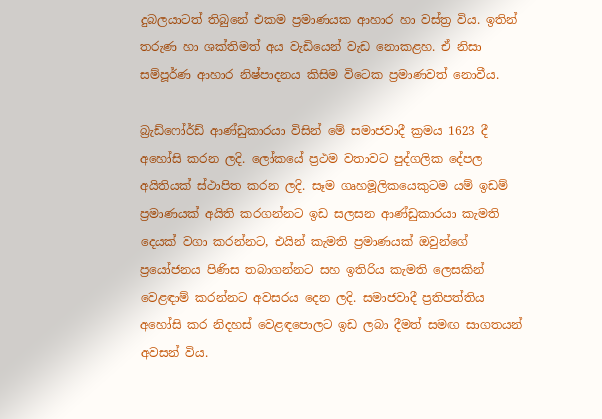දුබලයාටත් තිබුනේ එකම ප්‍රමාණයක ආහාර හා වස්ත්‍ර විය. ඉතින් තරුණ හා ශක්තිමත් අය වැඩියෙන් වැඩ නොකළහ. ඒ නිසා සම්පූර්ණ ආහාර නිෂ්පාදනය කිසිම විටෙක ප්‍රමාණවත් නොවීය.

බ්‍රැඩ්ෆෝර්ඩ් ආණ්ඩුකාරයා විසින් මේ සමාජවාදී ක්‍රමය 1623 දී අහෝසි කරන ලදි. ලෝකයේ ප්‍රථම වතාවට පුද්ගලික දේපල අයිතියක් ස්ථාපිත කරන ලදි. සෑම ගෘහමූලිකයෙකුටම යම් ඉඩම් ප්‍රමාණයක් අයිති කරගන්නට ඉඩ සලසන ආණ්ඩුකාරයා කැමති දෙයක් වගා කරන්නට, එයින් කැමති ප්‍රමාණයක් ඔවුන්ගේ ප්‍රයෝජනය පිණිස තබාගන්නට සහ ඉතිරිය කැමති ලෙසකින් වෙළඳාම් කරන්නට අවසරය දෙන ලදි. සමාජවාදී ප්‍රතිපත්තිය අහෝසි කර නිදහස් වෙළඳපොලට ඉඩ ලබා දීමත් සමඟ සාගතයන් අවසන් විය.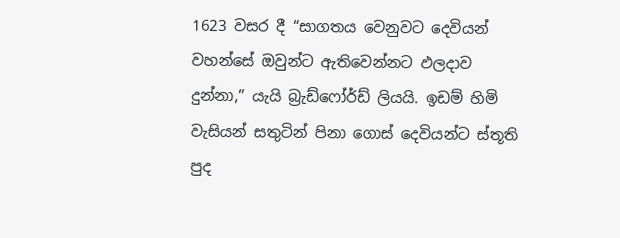1623 වසර දී “සාගතය වෙනුවට දෙවියන් වහන්සේ ඔවුන්ට ඇතිවෙන්නට ඵලදාව දුන්නා,” යැයි බ්‍රැඩ්ෆෝර්ඩ් ලියයි. ඉඩම් හිමි වැසියන් සතුටින් පිනා ගොස් දෙවියන්ට ස්තූති පුද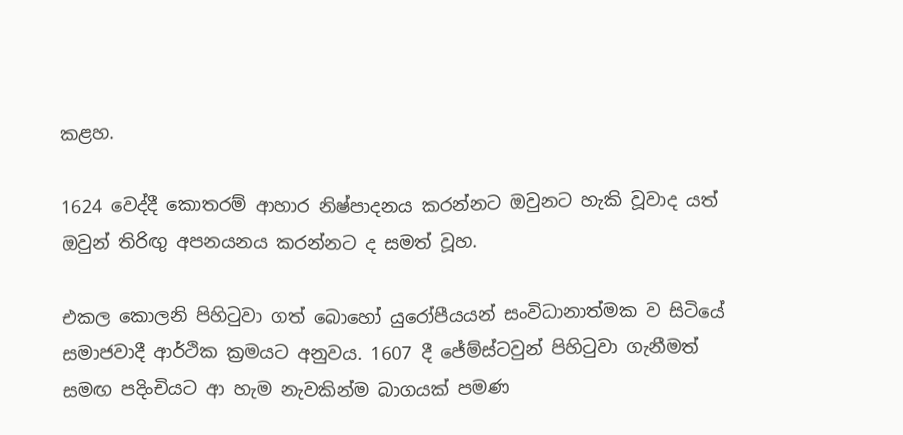කළහ.

1624 වෙද්දී කොතරම් ආහාර නිෂ්පාදනය කරන්නට ඔවුනට හැකි වූවාද යත් ඔවුන් තිරිඟු අපනයනය කරන්නට ද සමත් වූහ.

එකල කොලනි පිහිටුවා ගත් බොහෝ යුරෝපීයයන් සංවිධානාත්මක ව සිටියේ සමාජවාදී ආර්ථික ක්‍රමයට අනුවය. 1607 දී ජේම්ස්ටවුන් පිහිටුවා ගැනීමත් සමඟ පදිංචියට ආ හැම නැවකින්ම බාගයක් පමණ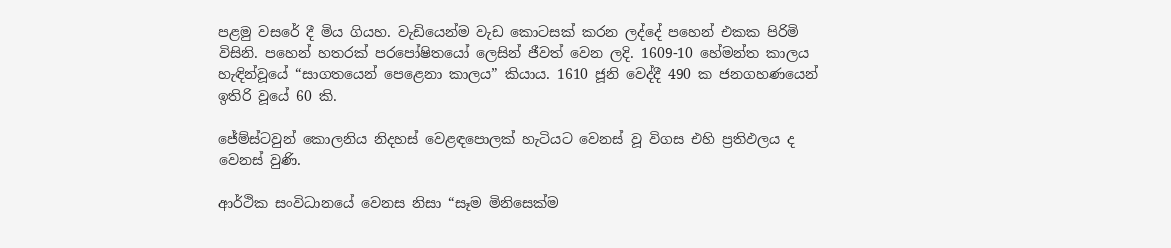පළමු වසරේ දී මිය ගියහ. වැඩියෙන්ම වැඩ කොටසක් කරන ලද්දේ පහෙන් එකක පිරිමි විසිනි. පහෙන් හතරක් පරපෝෂිතයෝ ලෙසින් ජීවත් වෙන ලදි. 1609-10 හේමන්ත කාලය හැඳින්වූයේ “සාගතයෙන් පෙළෙනා කාලය” කියාය. 1610 ජූනි වෙද්දී 490 ක ජනගහණයෙන් ඉතිරි වූයේ 60 කි.

ජේම්ස්ටවුන් කොලනිය නිදහස් වෙළඳපොලක් හැටියට වෙනස් වූ විගස එහි ප්‍රතිඵලය ද වෙනස් වුණි.

ආර්ථික සංවිධානයේ වෙනස නිසා “සෑම මිනිසෙක්ම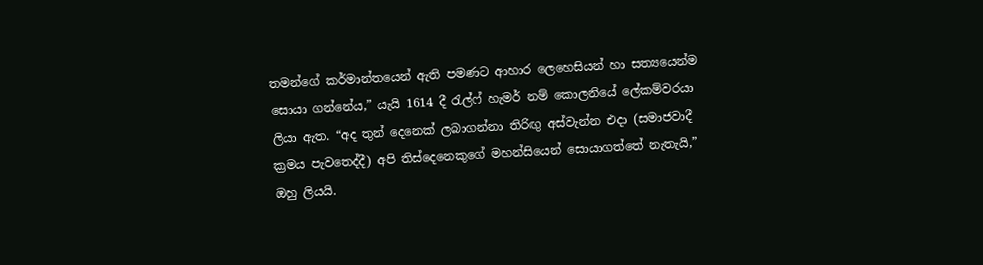තමන්ගේ කර්මාන්තයෙන් ඇති පමණට ආහාර ලෙහෙසියන් හා සත්‍යයෙන්ම සොයා ගන්නේය,” යැයි 1614 දී රැල්ෆ් හැමර් නම් කොලනියේ ලේකම්වරයා ලියා ඇත. “අද තුන් දෙනෙක් ලබාගන්නා තිරිඟු අස්වැන්න එදා (සමාජවාදී ක්‍රමය පැවතෙද්දී) අපි තිස්දෙනෙකුගේ මහන්සියෙන් සොයාගත්තේ නැතැයි,” ඔහු ලියයි.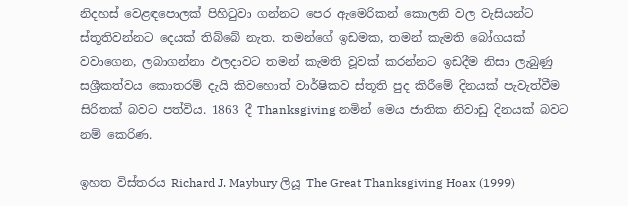නිදහස් වෙළඳපොලක් පිහිටුවා ගන්නට පෙර ඇමෙරිකන් කොලනි වල වැසියන්ට ස්තූතිවන්නට දෙයක් තිබ්බේ නැත. තමන්ගේ ඉඩමක, තමන් කැමති බෝගයක් වවාගෙන, ලබාගන්නා ඵලදාවට තමන් කැමති වූවක් කරන්නට ඉඩදීම නිසා ලැබුණු සශ්‍රීකත්වය කොතරම් දැයි කිවහොත් වාර්ෂිකව ස්තූති පුද කිරීමේ දිනයක් පැවැත්වීම සිරිතක් බවට පත්විය. 1863 දී Thanksgiving නමින් මෙය ජාතික නිවාඩු දිනයක් බවට නම් කෙරිණ.

ඉහත විස්තරය Richard J. Maybury ලියූ The Great Thanksgiving Hoax (1999)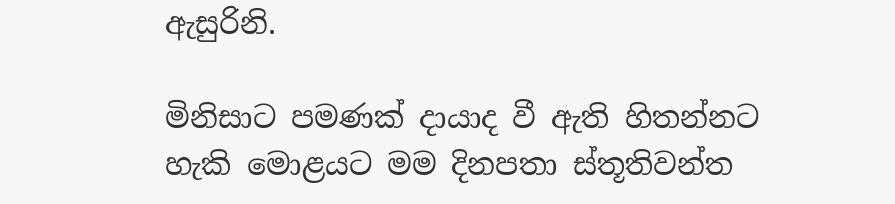ඇසුරිනි.

මිනිසාට පමණක් දායාද වී ඇති හිතන්නට හැකි මොළයට මම දිනපතා ස්තූතිවන්ත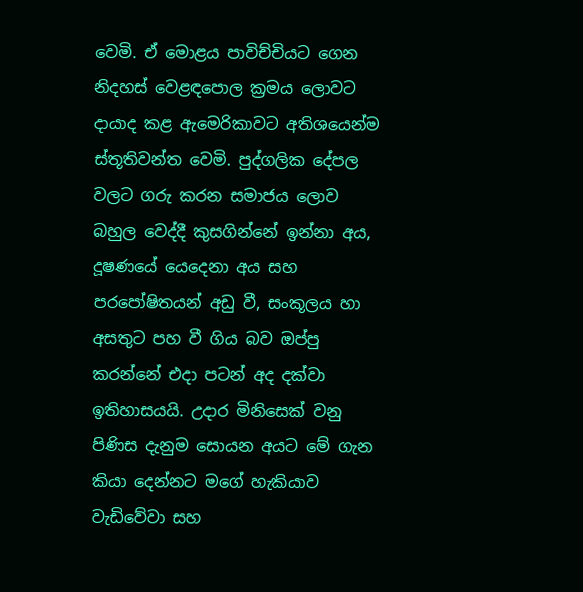වෙමි. ඒ මොළය පාවිච්චියට ගෙන නිදහස් වෙළඳපොල ක්‍රමය ලොවට දායාද කළ ඇමෙරිකාවට අතිශයෙන්ම ස්තූතිවන්ත වෙමි. පුද්ගලික දේපල වලට ගරු කරන සමාජය ලොව බහුල වෙද්දී කුසගින්නේ ඉන්නා අය, දූෂණයේ යෙදෙනා අය සහ පරපෝෂිතයන් අඩු වී, සංකූලය හා අසතුට පහ වී ගිය බව ඔප්පු කරන්නේ එදා පටන් අද දක්වා ඉතිහාසයයි. උදාර මිනිසෙක් වනු පිණිස දැනුම සොයන අයට මේ ගැන කියා දෙන්නට මගේ හැකියාව වැඩිවේවා සහ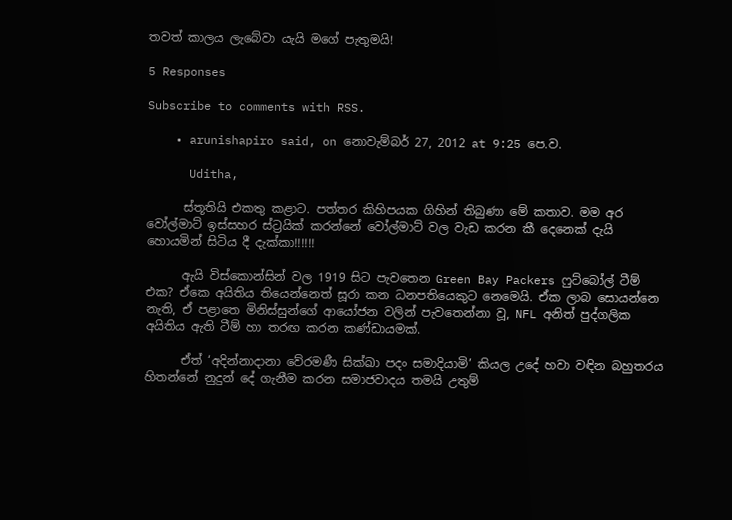තවත් කාලය ලැබේවා යැයි මගේ පැතුමයි!

5 Responses

Subscribe to comments with RSS.

    • arunishapiro said, on නොවැම්බර් 27, 2012 at 9:25 පෙ.ව.

      Uditha,

      ස්තූතියි එකතු කළාට. පත්තර කිහිපයක ගිහින් තිබුණා මේ කතාව. මම අර වෝල්මාට් ඉස්සහර ස්ට්‍රයික් කරන්නේ වෝල්මාට් වල වැඩ කරන කී දෙනෙක් දැයි හොයමින් සිටිය දී දැක්කා!!!!!!

      ඇයි විස්කොන්සින් වල 1919 සිට පැවතෙන Green Bay Packers ෆුට්බෝල් ටීම් එක? ඒකෙ අයිතිය තියෙන්නෙත් සූරා කන ධනපතියෙකුට නෙමෙයි. ඒක ලාබ සොයන්නෙ නැති, ඒ පළාතෙ මිනිස්සුන්ගේ ආයෝජන වලින් පැවතෙන්නා වූ, NFL අනිත් පුද්ගලික අයිතිය ඇති ටීම් හා තරඟ කරන කණ්ඩායමක්.

      ඒත් ‘අදින්නාදානා වේරමණී සික්ඛා පදං සමාදියාමි’ කියල උදේ හවා වඳින බහුතරය හිතන්නේ නුදුන් දේ ගැනීම කරන සමාජවාදය තමයි උතුම්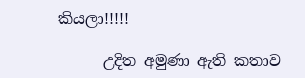කියලා!!!!!

      උදිත අමුණා ඇති කතාව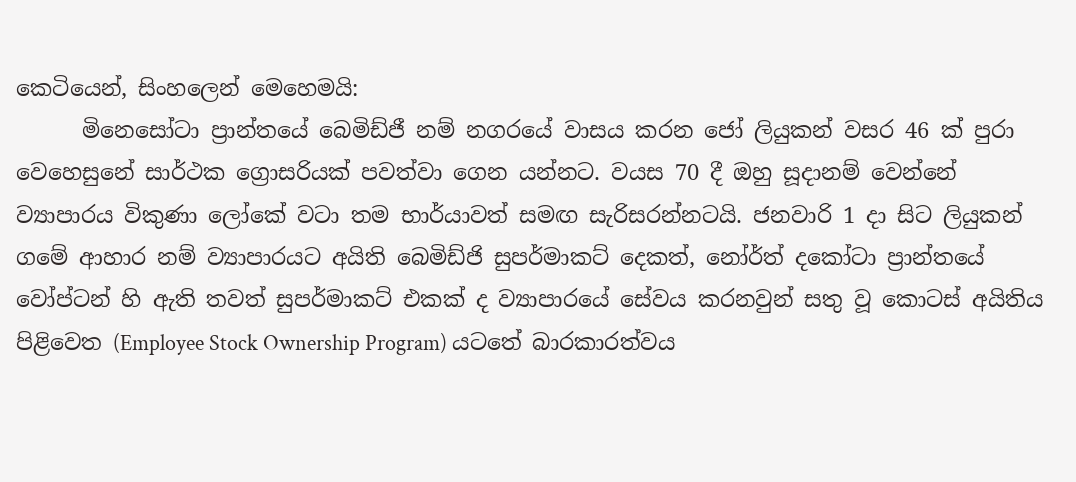කෙටියෙන්, සිංහලෙන් මෙහෙමයි:
      මිනෙසෝටා ප්‍රාන්තයේ බෙමිඩ්ජී නම් නගරයේ වාසය කරන ජෝ ලියුකන් වසර 46 ක් පුරා වෙහෙසුනේ සාර්ථක ග්‍රොසරියක් පවත්වා ගෙන යන්නට. වයස 70 දී ඔහු සූදානම් වෙන්නේ ව්‍යාපාරය විකුණා ලෝකේ වටා තම භාර්යාවත් සමඟ සැරිසරන්නටයි. ජනවාරි 1 දා සිට ලියුකන් ගමේ ආහාර නම් ව්‍යාපාරයට අයිති බෙමිඩ්ජි සුපර්මාකට් දෙකත්, නෝර්ත් දකෝටා ප්‍රාන්තයේ වෝප්ටන් හි ඇති තවත් සුපර්මාකට් එකක් ද ව්‍යාපාරයේ සේවය කරනවුන් සතු වූ කොටස් අයිතිය පිළිවෙත (Employee Stock Ownership Program) යටතේ බාරකාරත්වය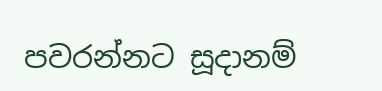පවරන්නට සූදානම්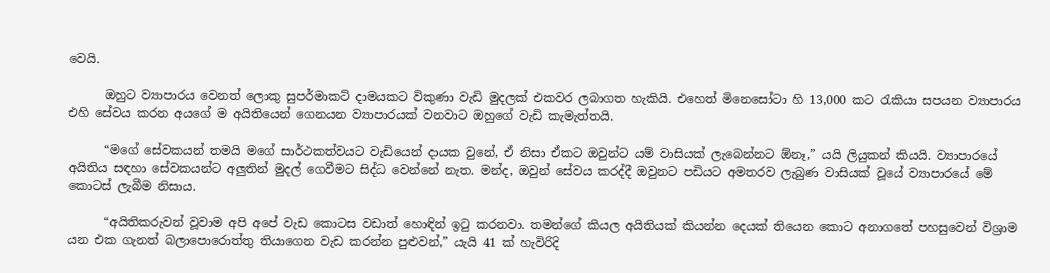වෙයි.

      ඔහුට ව්‍යාපාරය වෙනත් ලොකු සුපර්මාකට් දාමයකට විකුණා වැඩි මුදලක් එකවර ලබාගත හැකියි. එහෙත් මිනෙසෝටා හි 13,000 කට රැකියා සපයන ව්‍යාපාරය එහි සේවය කරන අයගේ ම අයිතියෙන් ගෙනයන ව්‍යාපාරයක් වනවාට ඔහුගේ වැඩි කැමැත්තයි.

      “මගේ සේවකයන් තමයි මගේ සාර්ථකත්වයට වැඩියෙන් දායක වුනේ, ඒ නිසා ඒකට ඔවුන්ට යම් වාසියක් ලැබෙන්නට ඕනෑ,” යයි ලියුකන් කියයි. ව්‍යාපාරයේ අයිතිය සඳහා සේවකයන්ට අලුතින් මුදල් ගෙවීමට සිද්ධ වෙන්නේ නැත. මන්ද, ඔවුන් සේවය කරද්දී ඔවුනට පඩියට අමතරව ලැබුණ වාසියක් වූයේ ව්‍යාපාරයේ මේ කොටස් ලැබීම නිසාය.

      “අයිතිකරුවන් වූවාම අපි අපේ වැඩ කොටස වඩාත් හොඳින් ඉටු කරනවා. තමන්ගේ කියල අයිතියක් කියන්න දෙයක් තියෙන කොට අනාගතේ පහසුවෙන් විශ්‍රාම යන එක ගැනත් බලාපොරොත්තු තියාගෙන වැඩ කරන්න පුළුවන්,” යැයි 41 ක් හැවිරිදි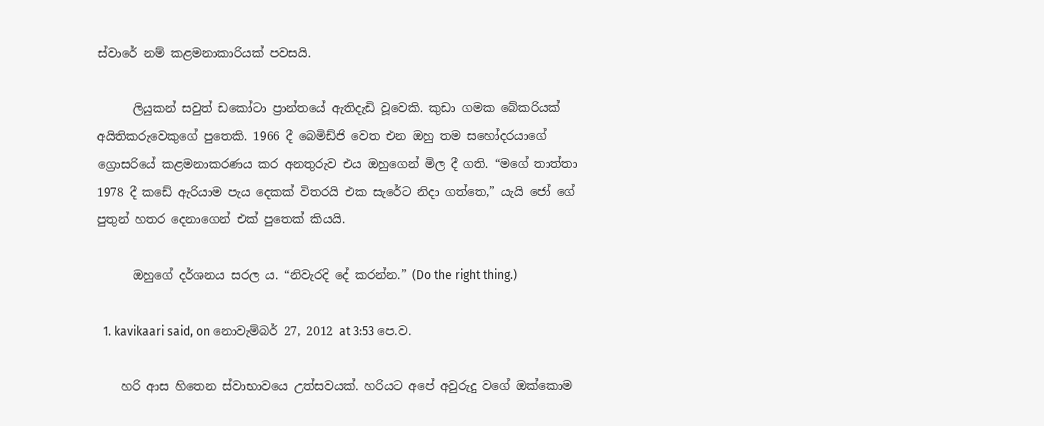ස්වාරේ නම් කළමනාකාරියක් පවසයි.

      ලියුකන් සවුත් ඩකෝටා ප්‍රාන්තයේ ඇතිදැඩි වූවෙකි. කුඩා ගමක බේකරියක් අයිතිකරුවෙකුගේ පුතෙකි. 1966 දී බෙමිඩ්ජි වෙත එන ඔහු තම සහෝදරයාගේ ග්‍රොසරියේ කළමනාකරණය කර අනතුරුව එය ඔහුගෙන් මිල දී ගති. “මගේ තාත්තා 1978 දී කඩේ ඇරියාම පැය දෙකක් විතරයි එක සැරේට නිදා ගත්තෙ,” යැයි ජෝ ගේ පුතුන් හතර දෙනාගෙන් එක් පුතෙක් කියයි.

      ඔහුගේ දර්ශනය සරල ය. “නිවැරදි දේ කරන්න.” (Do the right thing.)

  1. kavikaari said, on නොවැම්බර් 27, 2012 at 3:53 පෙ.ව.

    හරි ආස හිතෙන ස්වාභාවයෙ උත්සවයක්. හරියට අපේ අවුරුදු වගේ ඔක්කොම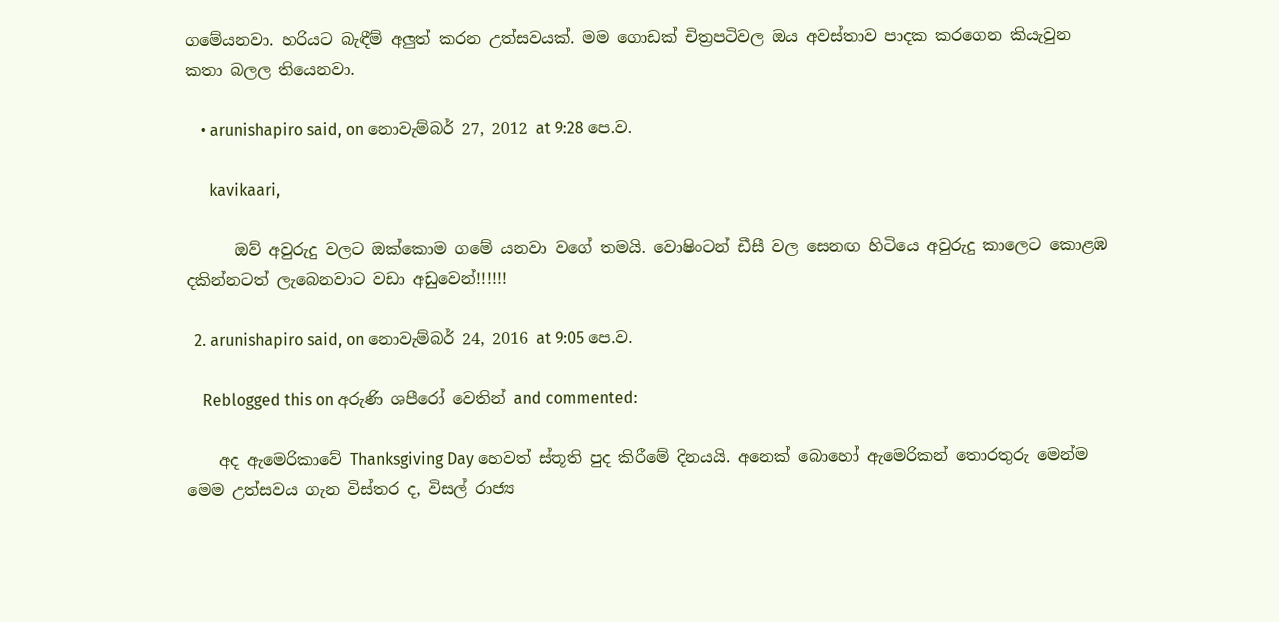ගමේයනවා. හරියට බැඳීම් අලුත් කරන උත්සවයක්. මම ගොඩක් චිත්‍රපටිවල ඔය අවස්තාව පාදක කරගෙන කියැවුන කතා බලල තියෙනවා.

    • arunishapiro said, on නොවැම්බර් 27, 2012 at 9:28 පෙ.ව.

      kavikaari,

      ඔව් අවුරුදු වලට ඔක්කොම ගමේ යනවා වගේ තමයි. වොෂිංටන් ඩීසී වල සෙනඟ හිටියෙ අවුරුදු කාලෙට කොළඹ දකින්නටත් ලැබෙනවාට වඩා අඩුවෙන්!!!!!!

  2. arunishapiro said, on නොවැම්බර් 24, 2016 at 9:05 පෙ.ව.

    Reblogged this on අරුණි ශපීරෝ‍ වෙතින් and commented:

    අද ඇමෙරිකාවේ Thanksgiving Day හෙවත් ස්තූති පුද කිරීමේ දිනයයි. අනෙක් බොහෝ ඇමෙරිකන් තොරතුරු මෙන්ම මෙම උත්සවය ගැන විස්තර ද, විසල් රාජ්‍ය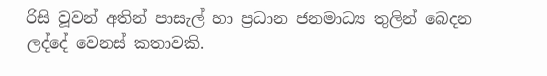රිසි වූවන් අතින් පාසැල් හා ප්‍රධාන ජනමාධ්‍ය තුලින් බෙදන ලද්දේ වෙනස් කතාවකි.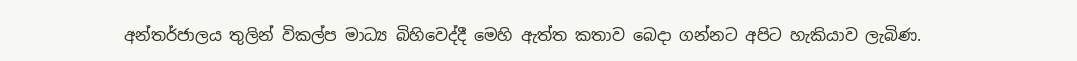අන්තර්ජාලය තුලින් විකල්ප මාධ්‍ය බිහිවෙද්දී මෙහි ඇත්ත කතාව බෙදා ගන්නට අපිට හැකියාව ලැබිණ.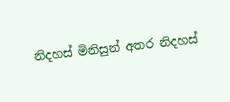නිදහස් මිනිසුන් අතර නිදහස්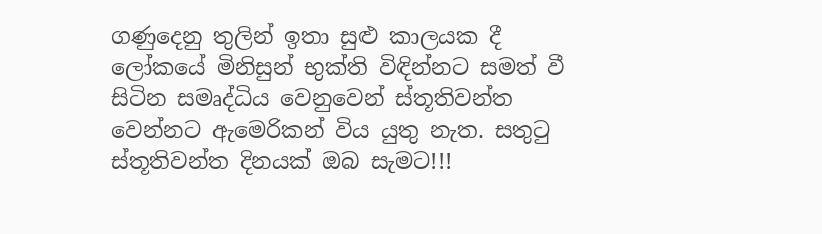ගණුදෙනු තුලින් ඉතා සුළු කාලයක දී ලෝකයේ මිනිසුන් භුක්ති විඳින්නට සමත් වී සිටින සමෘද්ධිය වෙනුවෙන් ස්තූතිවන්ත වෙන්නට ඇමෙරිකන් විය යුතු නැත. සතුටු ස්තූතිවන්ත දිනයක් ඔබ සැමට!!!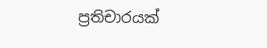ප්‍රතිචාරයක්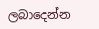ලබාදෙන්න